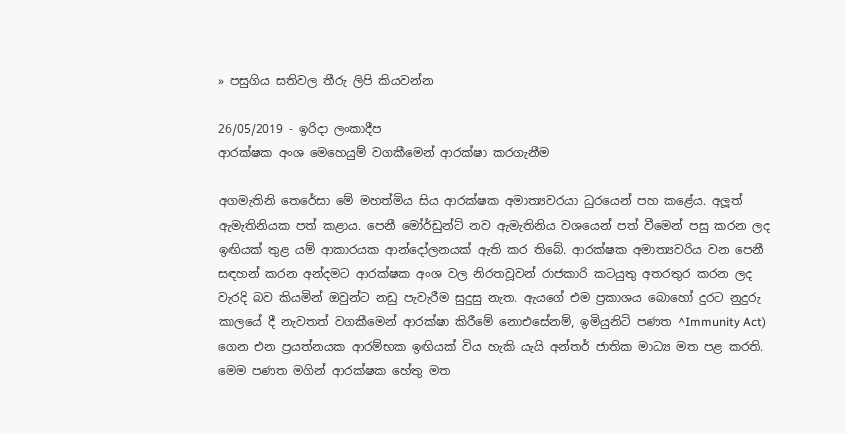» පසුගිය සතිවල තීරු ලිපි කියවන්න

26/05/2019 - ඉරිදා ලංකාදීප
ආරක්ෂක අංශ මෙහෙයුම් වගකීමෙන් ආරක්ෂා කරගැනීම

අගමැතිනි තෙරේසා මේ මහත්මිය සිය ආරක්ෂක අමාත්‍යවරයා ධුරයෙන් පහ කළේය. අලූත් ඇමැතිනියක පත් කළාය. පෙනී මෝර්ඩුන්ට් නව ඇමැතිනිය වශයෙන් පත් වීමෙන් පසු කරන ලද ඉඟියක් තුළ යම් ආකාරයක ආන්දෝලනයක් ඇති කර තිබේ. ආරක්ෂක අමාත්‍යවරිය වන පෙනී සඳහන් කරන අන්දමට ආරක්ෂක අංශ වල නිරතවූවන් රාජකාරි කටයුතු අතරතුර කරන ලද වැරදි බව කියමින් ඔවුන්ට නඩු පැවැරීම සුදුසු නැත. ඇයගේ එම ප්‍රකාශය බොහෝ දුරට නුදුරු කාලයේ දී නැවතත් වගකීමෙන් ආරක්ෂා කිරීමේ නොඑසේනම්, ඉමියුනිටි පණත ^Immunity Act) ගෙන එන ප්‍රයත්නයක ආරම්භක ඉඟියක් විය හැකි යැයි අන්තර් ජාතික මාධ්‍ය මත පළ කරති. මෙම පණත මගින් ආරක්ෂක හේතු මත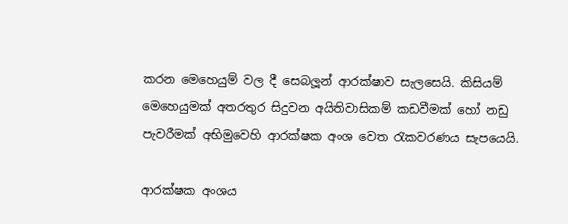කරන මෙහෙයුම් වල දී සෙබලූන් ආරක්ෂාව සැලසෙයි. කිසියම් මෙහෙයුමක් අතරතුර සිදුවන අයිතිවාසිකම් කඩවීමක් හෝ නඩු පැවරීමක් අභිමුවෙහි ආරක්ෂක අංශ වෙත රැකවරණය සැපයෙයි.

ආරක්ෂක අංශය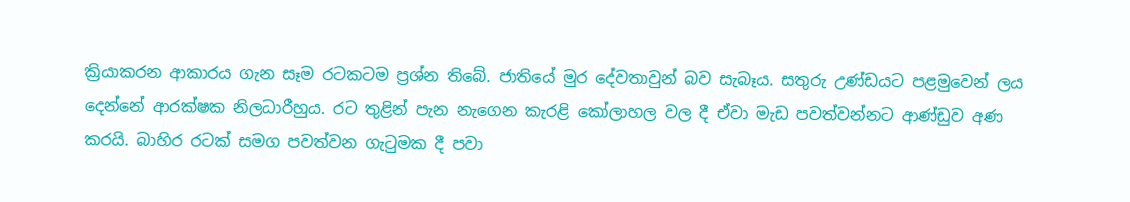ක්‍රියාකරන ආකාරය ගැන සෑම රටකටම ප්‍රශ්න තිබේ. ජාතියේ මුර දේවතාවුන් බව සැබෑය. සතුරු උණ්ඩයට පළමුවෙන් ලය දෙන්නේ ආරක්ෂක නිලධාරීහුය. රට තුළින් පැන නැගෙන කැරළි කෝලාහල වල දී ඒවා මැඩ පවත්වන්නට ආණ්ඩුව අණ කරයි. බාහිර රටක් සමග පවත්වන ගැටුමක දී පවා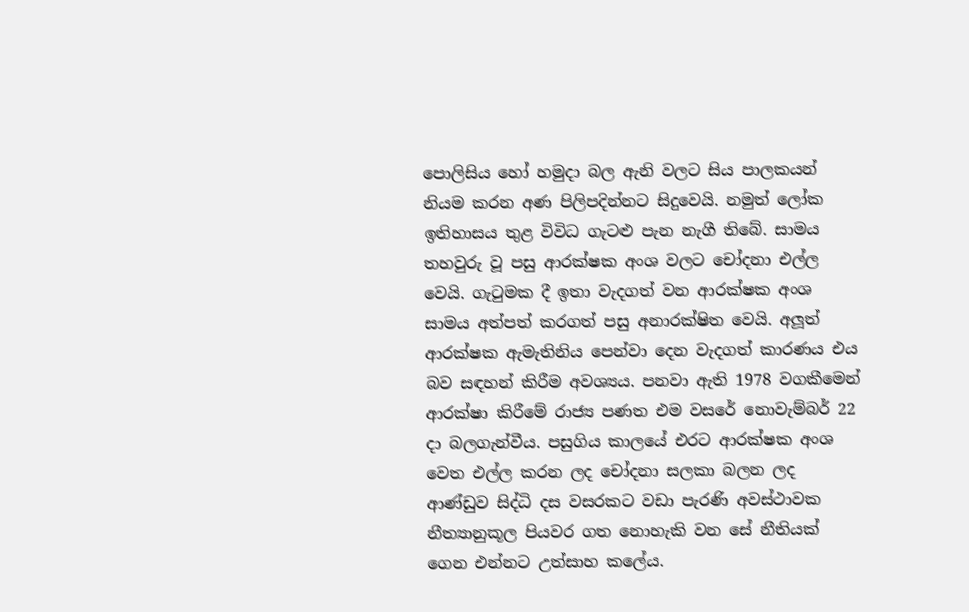පොලිසිය හෝ හමුදා බල ඇනි වලට සිය පාලකයන් නියම කරන අණ පිලිපදින්නට සිදුවෙයි. නමුත් ලෝක ඉතිහාසය තුළ විවිධ ගැටළු පැන නැගී තිබේ. සාමය තහවුරු වූ පසු ආරක්ෂක අංශ වලට චෝදනා එල්ල වෙයි. ගැටුමක දී ඉතා වැදගත් වන ආරක්ෂක අංශ සාමය අත්පත් කරගත් පසු අනාරක්ෂිත වෙයි. අලූත් ආරක්ෂක ඇමැතිනිය පෙන්වා දෙන වැදගත් කාරණය එය බව සඳහන් කිරීම අවශ්‍යය. පනවා ඇති 1978 වගකීමෙන් ආරක්ෂා කිරීමේ රාජ්‍ය පණත එම වසරේ නොවැම්බර් 22 දා බලගැන්වීය. පසුගිය කාලයේ එරට ආරක්ෂක අංශ වෙත එල්ල කරන ලද චෝදනා සලකා බලන ලද ආණ්ඩුව සිද්ධි දස වසරකට වඩා පැරණි අවස්ථාවක නීත්‍යානුකූල පියවර ගත නොහැකි වන සේ නීතියක් ගෙන එන්නට උත්සාහ කලේය.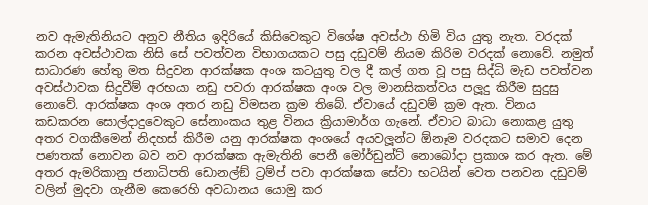නව ඇමැතිනියට අනුව නීතිය ඉදිරියේ කිසිවෙකුට විශේෂ අවස්ථා හිමි විය යුතු නැත. වරදක් කරන අවස්ථාවක නිසි සේ පවත්වන විභාගයකට පසු දඩුවම් නියම කිරිම වරදක් නොවේ. නමුත් සාධාරණ හේතු මත සිදුවන ආරක්ෂක අංශ කටයුතු වල දී කල් ගත වූ පසු සිද්ධි මැඩ පවත්වන අවස්ථාවක සිදුවීම් අරභයා නඩු පවරා ආරක්ෂක අංශ වල මානසිකත්වය පලූදු කිරීම සුදුසු නොවේ. ආරක්ෂක අංශ අතර නඩු විමසන ක්‍රම තිබේ. ඒවායේ දඩුවම් ක්‍රම ඇත. විනය කඩකරන සොල්දාදුවෙකුට සේනාංකය තුළ විනය ක්‍රියාමාර්ග ගැනේ. ඒවාට බාධා නොකළ යුතු අතර වගකීමෙන් නිදහස් කිරීම යනු ආරක්ෂක අංශයේ අයවලූන්ට ඕනෑම වරදකට සමාව දෙන පණතක් නොවන බව නව ආරක්ෂක ඇමැතිනි පෙනී මෝර්ඩුන්ට් නොබෝදා ප්‍රකාශ කර ඇත. මේ අතර ඇමරිකානු ජනාධිපති ඩොනල්ඞ් ට්‍රම්ප් පවා ආරක්ෂක සේවා භටයින් වෙත පනවන දඩුවම් වලින් මුදවා ගැනීම කෙරෙහි අවධානය යොමු කර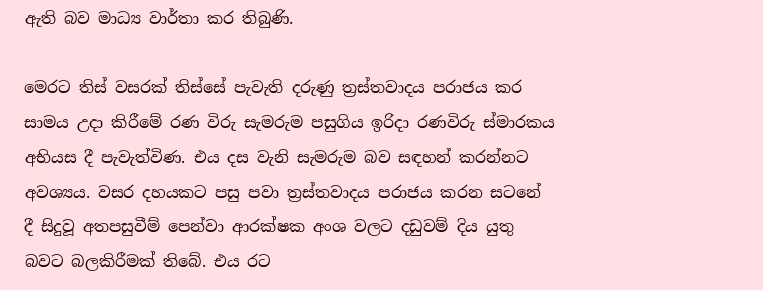ඇති බව මාධ්‍ය වාර්තා කර තිබුණි.

මෙරට තිස් වසරක් තිස්සේ පැවැති දරුණු ත්‍රස්තවාදය පරාජය කර සාමය උදා කිරීමේ රණ විරු සැමරුම පසුගිය ඉරිදා රණවිරු ස්මාරකය අභියස දී පැවැත්විණ. එය දස වැනි සැමරුම බව සඳහන් කරන්නට අවශ්‍යය. වසර දහයකට පසු පවා ත්‍රස්තවාදය පරාජය කරන සටනේ දී සිදුවූ අතපසුවීම් පෙන්වා ආරක්ෂක අංශ වලට දඩුවම් දිය යුතු බවට බලකිරීමක් තිබේ. එය රට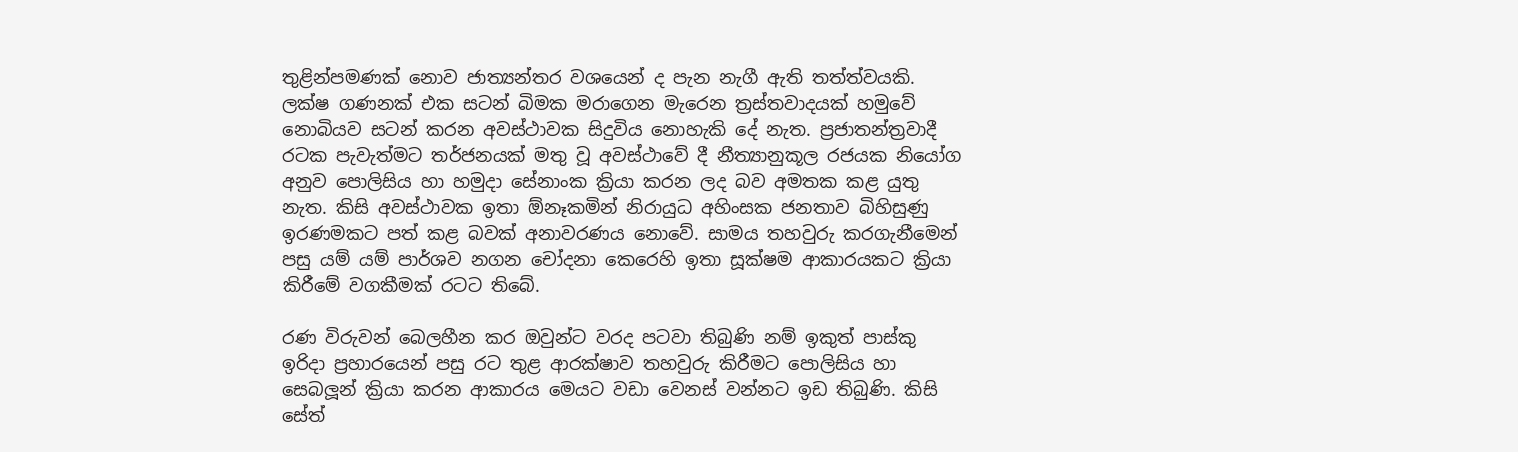තුළින්පමණක් නොව ජාත්‍යන්තර වශයෙන් ද පැන නැගී ඇති තත්ත්වයකි. ලක්ෂ ගණනක් එක සටන් බිමක මරාගෙන මැරෙන ත්‍රස්තවාදයක් හමුවේ නොබියව සටන් කරන අවස්ථාවක සිදුවිය නොහැකි දේ නැත. ප්‍රජාතන්ත්‍රවාදී රටක පැවැත්මට තර්ජනයක් මතු වූ අවස්ථාවේ දී නීත්‍යානුකූල රජයක නියෝග අනුව පොලිසිය හා හමුදා සේනාංක ක්‍රියා කරන ලද බව අමතක කළ යුතු නැත. කිසි අවස්ථාවක ඉතා ඕනෑකමින් නිරායුධ අහිංසක ජනතාව බිහිසුණු ඉරණමකට පත් කළ බවක් අනාවරණය නොවේ. සාමය තහවුරු කරගැනීමෙන් පසු යම් යම් පාර්ශව නගන චෝදනා කෙරෙහි ඉතා සූක්ෂම ආකාරයකට ක්‍රියා කිරීමේ වගකීමක් රටට තිබේ.

රණ විරුවන් බෙලහීන කර ඔවුන්ට වරද පටවා තිබුණි නම් ඉකුත් පාස්කු ඉරිදා ප්‍රහාරයෙන් පසු රට තුළ ආරක්ෂාව තහවුරු කිරීමට පොලිසිය හා සෙබලූන් ක්‍රියා කරන ආකාරය මෙයට වඩා වෙනස් වන්නට ඉඩ තිබුණි. කිසි සේත්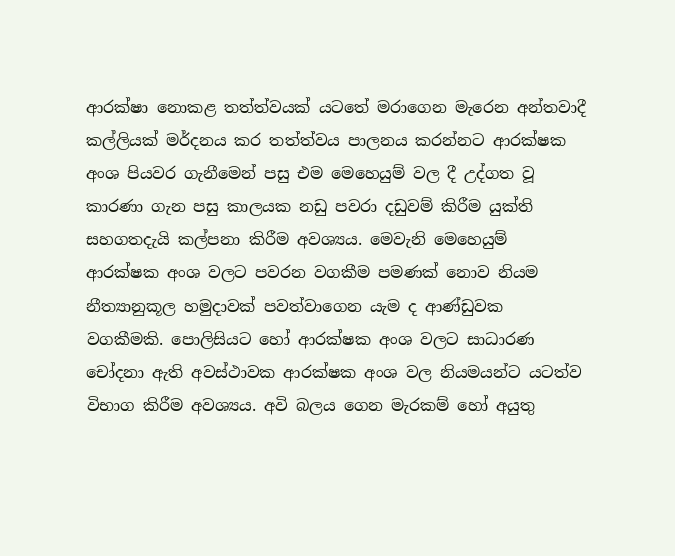ආරක්ෂා නොකළ තත්ත්වයක් යටතේ මරාගෙන මැරෙන අන්තවාදී කල්ලියක් මර්දනය කර තත්ත්වය පාලනය කරන්නට ආරක්ෂක අංශ පියවර ගැනීමෙන් පසු එම මෙහෙයුම් වල දී උද්ගත වූ කාරණා ගැන පසු කාලයක නඩු පවරා දඩුවම් කිරීම යුක්ති සහගතදැයි කල්පනා කිරීම අවශ්‍යය. මෙවැනි මෙහෙයුම් ආරක්ෂක අංශ වලට පවරන වගකීම පමණක් නොව නියම නීත්‍යානුකූල හමුදාවක් පවත්වාගෙන යැම ද ආණ්ඩුවක වගකීමකි. පොලිසියට හෝ ආරක්ෂක අංශ වලට සාධාරණ චෝදනා ඇති අවස්ථාවක ආරක්ෂක අංශ වල නියමයන්ට යටත්ව විභාග කිරීම අවශ්‍යය. අවි බලය ගෙන මැරකම් හෝ අයුතු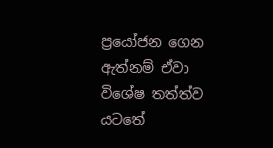ප්‍රයෝජන ගෙන ඇත්නම් ඒවා විශේෂ තත්ත්ව යටතේ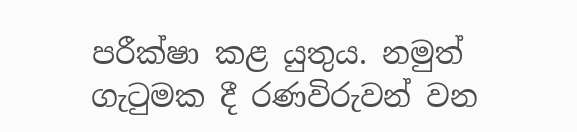පරීක්ෂා කළ යුතුය. නමුත් ගැටුමක දී රණවිරුවන් වන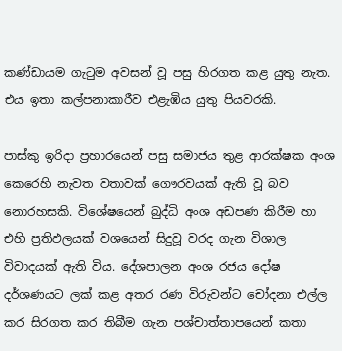කණ්ඩායම ගැටුම අවසන් වූ පසු හිරගත කළ යුතු නැත. එය ඉතා කල්පනාකාරීව එළැඹිය යුතු පියවරකි.

පාස්කු ඉරිදා ප්‍රහාරයෙන් පසු සමාජය තුළ ආරක්ෂක අංශ කෙරෙහි නැවත වතාවක් ගෞරවයක් ඇති වූ බව නොරහසකි. විශේෂයෙන් බුද්ධි අංශ අඩපණ කිරීම හා එහි ප්‍රතිඵලයක් වශයෙන් සිදුවූ වරද ගැන විශාල විවාදයක් ඇති විය. දේශපාලන අංශ රජය දෝෂ දර්ශණයට ලක් කළ අතර රණ විරුවන්ට චෝදනා එල්ල කර සිරගත කර තිබීම ගැන පශ්චාත්තාපයෙන් කතා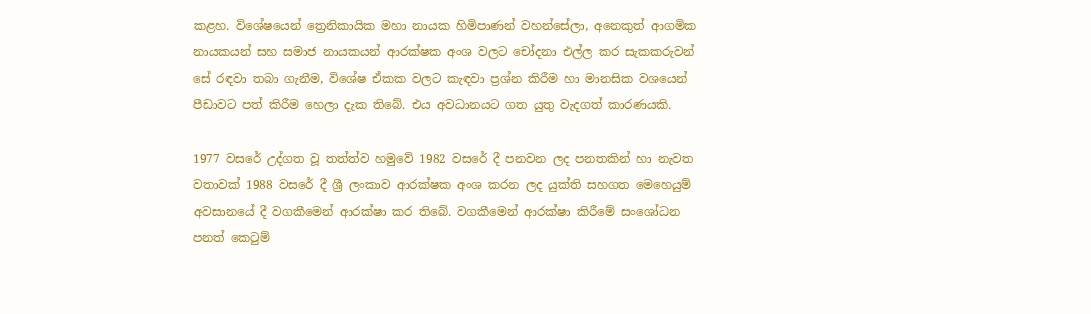කළහ. විශේෂයෙන් ත්‍රෙනිකායික මහා නායක හිමිපාණන් වහන්සේලා, අනෙකුත් ආගමික නායකයන් සහ සමාජ නායකයන් ආරක්ෂක අංශ වලට චෝදනා එල්ල කර සැකකරුවන් සේ රඳවා තබා ගැනීම, විශේෂ ඒකක වලට කැඳවා ප්‍රශ්න කිරීම හා මානසික වශයෙන් පීඩාවට පත් කිරීම හෙලා දැක තිබේ. එය අවධානයට ගත යුතු වැදගත් කාරණයකි.

1977 වසරේ උද්ගත වූ තත්ත්ව හමුවේ 1982 වසරේ දී පනවන ලද පනතකින් හා නැවත වතාවක් 1988 වසරේ දී ශ්‍රී ලංකාව ආරක්ෂක අංශ කරන ලද යුක්ති සහගත මෙහෙයුම් අවසානයේ දී වගකීමෙන් ආරක්ෂා කර තිබේ. වගකීමෙන් ආරක්ෂා කිරීමේ සංශෝධන පනත් කෙටුම්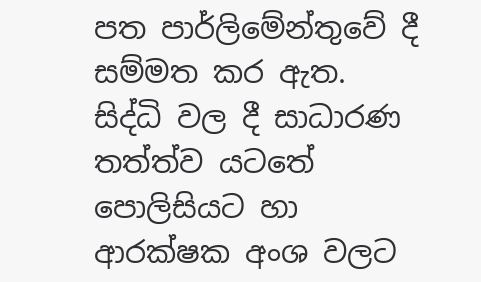පත පාර්ලිමේන්තුවේ දී සම්මත කර ඇත. සිද්ධි වල දී සාධාරණ තත්ත්ව යටතේ පොලිසියට හා ආරක්ෂක අංශ වලට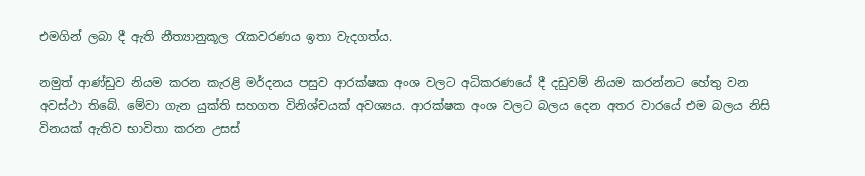එමගින් ලබා දී ඇති නීත්‍යානුකූල රැකවරණය ඉතා වැදගත්ය.

නමුත් ආණ්ඩුව නියම කරන කැරළි මර්දනය පසුව ආරක්ෂක අංශ වලට අධිකරණයේ දී දඩුවම් නියම කරන්නට හේතු වන අවස්ථා තිබේ. මේවා ගැන යුක්ති සහගත විනිශ්චයක් අවශ්‍යය. ආරක්ෂක අංශ වලට බලය දෙන අතර වාරයේ එම බලය නිසි විනයක් ඇතිව භාවිතා කරන උසස්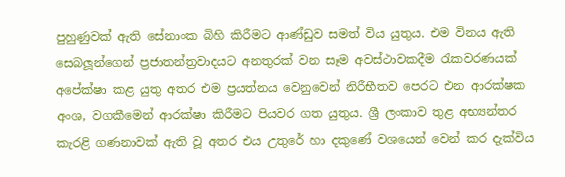පුහුණුවක් ඇති සේනාංක බිහි කිරීමට ආණ්ඩුව සමත් විය යුතුය. එම විනය ඇති සෙබලූන්ගෙන් ප්‍රජාතන්ත්‍රවාදයට අනතුරක් වන සෑම අවස්ථාවකදීම රැකවරණයක් අපේක්ෂා කළ යුතු අතර එම ප්‍රයත්නය වෙනුවෙන් නිරීභීතව පෙරට එන ආරක්ෂක අංශ, වගකීමෙන් ආරක්ෂා කිරීමට පියවර ගත යුතුය. ශ්‍රී ලංකාව තුළ අභ්‍යන්තර කැරළි ගණනාවක් ඇති වූ අතර එය උතුරේ හා දකුණේ වශයෙන් වෙන් කර දැක්විය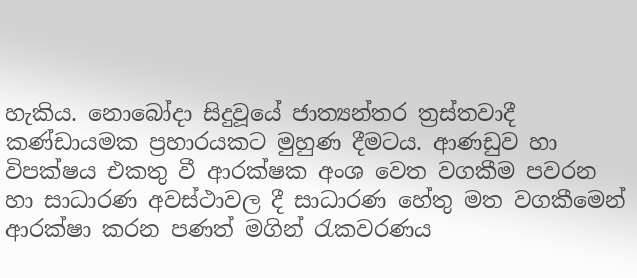හැකිය. නොබෝදා සිදුවූයේ ජාත්‍යන්තර ත්‍රස්තවාදී කණ්ඩායමක ප්‍රහාරයකට මුහුණ දීමටය. ආණඩුව හා විපක්ෂය එකතු වී ආරක්ෂක අංශ වෙත වගකීම පවරන හා සාධාරණ අවස්ථාවල දී සාධාරණ හේතු මත වගකීමෙන් ආරක්ෂා කරන පණත් මගින් රැකවරණය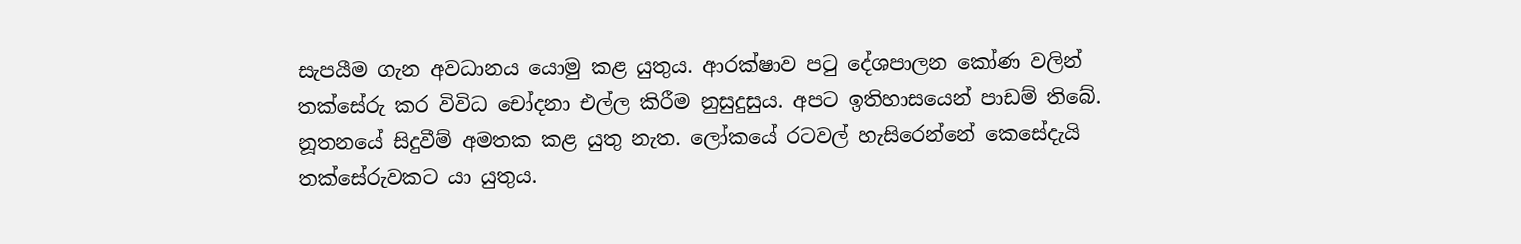සැපයීම ගැන අවධානය යොමු කළ යුතුය. ආරක්ෂාව පටු දේශපාලන කෝණ වලින් තක්සේරු කර විවිධ චෝදනා එල්ල කිරීම නුසුදුසුය. අපට ඉතිහාසයෙන් පාඩම් තිබේ. නූතනයේ සිදුවීම් අමතක කළ යුතු නැත. ලෝකයේ රටවල් හැසිරෙන්නේ කෙසේදැයි තක්සේරුවකට යා යුතුය.